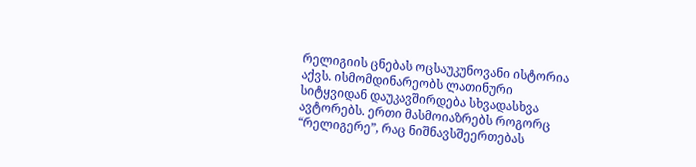რელიგიის ცნებას ოცსაუკუნოვანი ისტორია აქვს. ისმომდინარეობს ლათინური სიტყვიდან დაუკავშირდება სხვადასხვა ავტორებს. ერთი მასმოიაზრებს როგორც “რელიგერე”, რაც ნიშნავსშეერთებას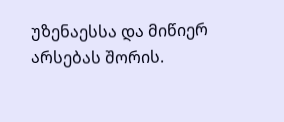უზენაესსა და მიწიერ არსებას შორის.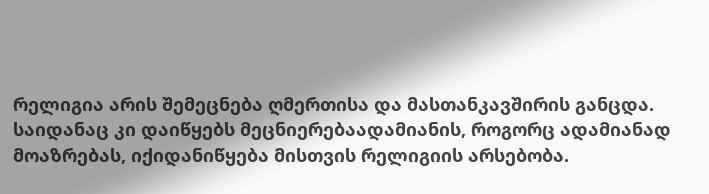რელიგია არის შემეცნება ღმერთისა და მასთანკავშირის განცდა. საიდანაც კი დაიწყებს მეცნიერებაადამიანის, როგორც ადამიანად მოაზრებას, იქიდანიწყება მისთვის რელიგიის არსებობა.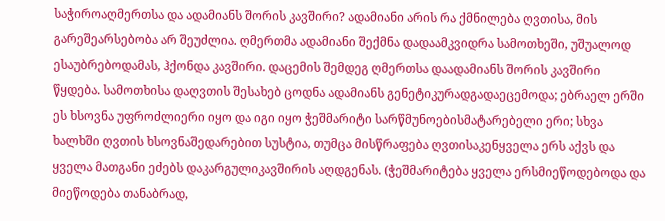საჭიროაღმერთსა და ადამიანს შორის კავშირი? ადამიანი არის რა ქმნილება ღვთისა, მის გარეშეარსებობა არ შეუძლია. ღმერთმა ადამიანი შექმნა დადაამკვიდრა სამოთხეში, უშუალოდ ესაუბრებოდამას, ჰქონდა კავშირი. დაცემის შემდეგ ღმერთსა დაადამიანს შორის კავშირი წყდება. სამოთხისა დაღვთის შესახებ ცოდნა ადამიანს გენეტიკურადგადაეცემოდა; ებრაელ ერში ეს ხსოვნა უფროძლიერი იყო და იგი იყო ჭეშმარიტი სარწმუნოებისმატარებელი ერი; სხვა ხალხში ღვთის ხსოვნაშედარებით სუსტია, თუმცა მისწრაფება ღვთისაკენყველა ერს აქვს და ყველა მათგანი ეძებს დაკარგულიკავშირის აღდგენას. (ჭეშმარიტება ყველა ერსმიეწოდებოდა და მიეწოდება თანაბრად,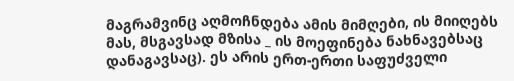მაგრამვინც აღმოჩნდება ამის მიმღები, ის მიიღებს მას, მსგავსად მზისა _ ის მოეფინება ნახნავებსაც დანაგავსაც). ეს არის ერთ-ერთი საფუძველი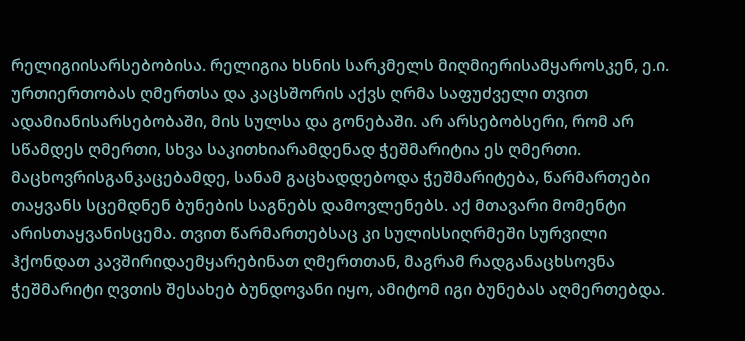რელიგიისარსებობისა. რელიგია ხსნის სარკმელს მიღმიერისამყაროსკენ, ე.ი. ურთიერთობას ღმერთსა და კაცსშორის აქვს ღრმა საფუძველი თვით ადამიანისარსებობაში, მის სულსა და გონებაში. არ არსებობსერი, რომ არ სწამდეს ღმერთი, სხვა საკითხიარამდენად ჭეშმარიტია ეს ღმერთი. მაცხოვრისგანკაცებამდე, სანამ გაცხადდებოდა ჭეშმარიტება, წარმართები თაყვანს სცემდნენ ბუნების საგნებს დამოვლენებს. აქ მთავარი მომენტი არისთაყვანისცემა. თვით წარმართებსაც კი სულისსიღრმეში სურვილი ჰქონდათ კავშირიდაემყარებინათ ღმერთთან, მაგრამ რადგანაცხსოვნა ჭეშმარიტი ღვთის შესახებ ბუნდოვანი იყო, ამიტომ იგი ბუნებას აღმერთებდა.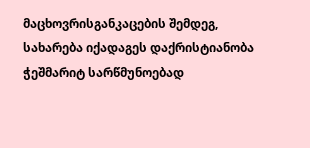მაცხოვრისგანკაცების შემდეგ, სახარება იქადაგეს დაქრისტიანობა ჭეშმარიტ სარწმუნოებად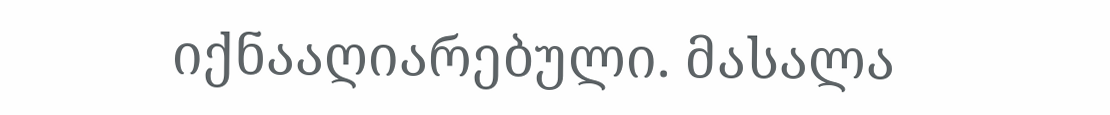იქნააღიარებული. მასალა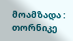მოამზადა : თორნიკე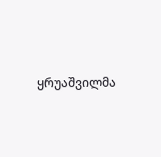ყრუაშვილმა